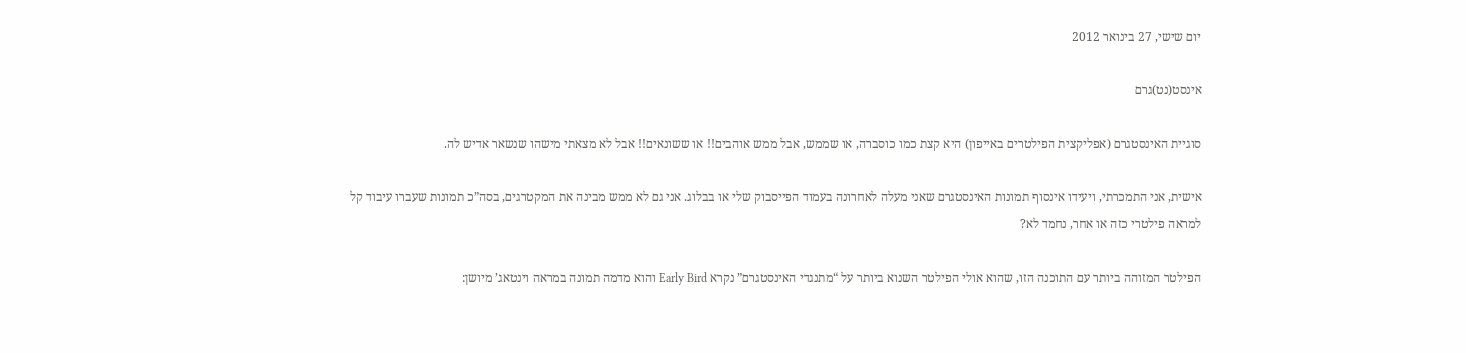יום שישי, 27 בינואר 2012

אינסט(נט)גרם

סוגיית האינסטגרם (אפליקצית הפילטרים באייפון) היא קצת כמו כוסברה, או שממש, אבל ממש אוהבים!! או ששונאים!! אבל לא מצאתי מישהו שנשאר אדיש לה.

אישית, אני התמכרתי, ויעידו אינסוף תמונות האינסטגרם שאני מעלה לאחרונה בעמוד הפייסבוק שלי או בבלוג. אני גם לא ממש מבינה את המקטרגים, בסה”כ תמונות שעברו עיבוד קל למראה פילטרי כזה או אחר, נחמד לא?

הפילטר המזוהה ביותר עם התוכנה הזו, שהוא אולי הפילטר השנוא ביותר על “מתנגדי האינסטגרם” נקרא Early Bird והוא מדמה תמונה במראה וינטאג’ מיושן: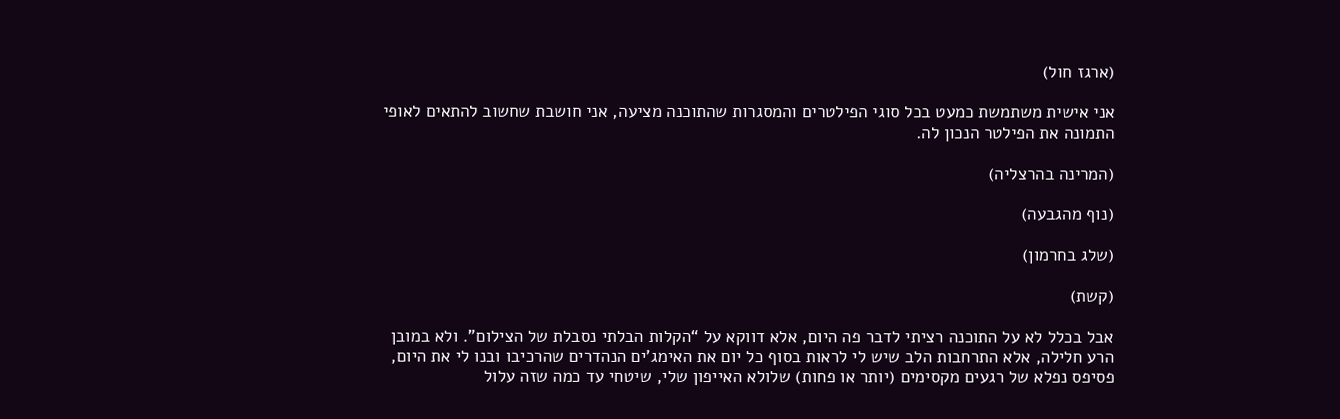(ארגז חול)

אני אישית משתמשת כמעט בכל סוגי הפילטרים והמסגרות שהתוכנה מציעה, אני חושבת שחשוב להתאים לאופי התמונה את הפילטר הנכון לה.

(המרינה בהרצליה)

(נוף מהגבעה)

(שלג בחרמון)

(קשת)

אבל בכלל לא על התוכנה רציתי לדבר פה היום, אלא דווקא על “הקלות הבלתי נסבלת של הצילום”. ולא במובן הרע חלילה, אלא התרחבות הלב שיש לי לראות בסוף כל יום את האימג’ים הנהדרים שהרכיבו ובנו לי את היום, פסיפס נפלא של רגעים מקסימים (יותר או פחות) שלולא האייפון שלי, שיטחי עד כמה שזה עלול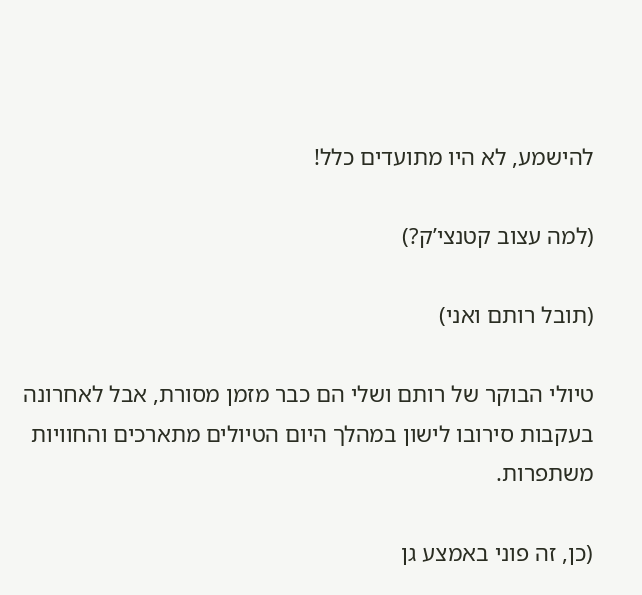להישמע, לא היו מתועדים כלל!

(למה עצוב קטנצי’ק?)

(תובל רותם ואני)

טיולי הבוקר של רותם ושלי הם כבר מזמן מסורת, אבל לאחרונה בעקבות סירובו לישון במהלך היום הטיולים מתארכים והחוויות משתפרות.

(כן, זה פוני באמצע גן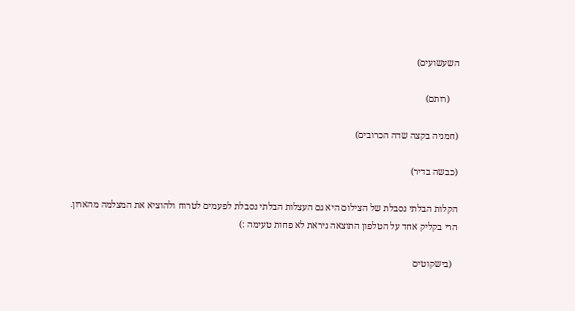השעשועים)

    (רותם)

(חמניה בקצה שדה הכרובים)

(כבשה בדיר)

הקלות הבלתי נסבלת של הצילום היא גם העצלות הבלתי נסבלת לפעמים לטרוח ולהוציא את המצלמה מהארון. הרי בקליק אחד על הטלפון התוצאה ניראת לא פחות טעימה :)

  (בישקוטים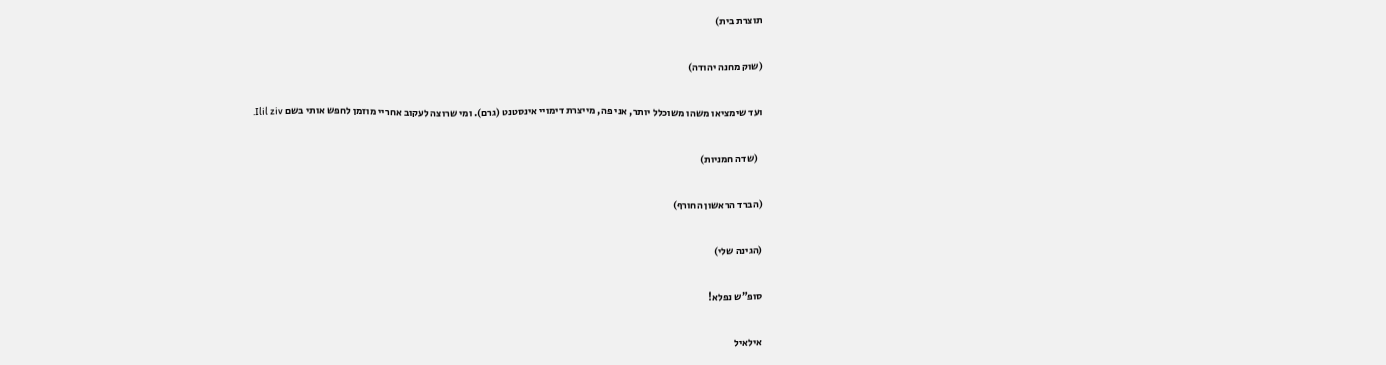תוצרת בית)

(שוק מחנה יהודה)

ועד שימציאו משהו משוכלל יותר, אני פה, מייצרת דימויי אינסטנט (גרם). ומי שרוצה לעקוב אחריי מוזמן לחפש אותי בשם Ilil ziv.

  (שדה חמניות)

(הברד הראשון החורף)

(הגינה שלי)

סופ”ש נפלא!

אילאיל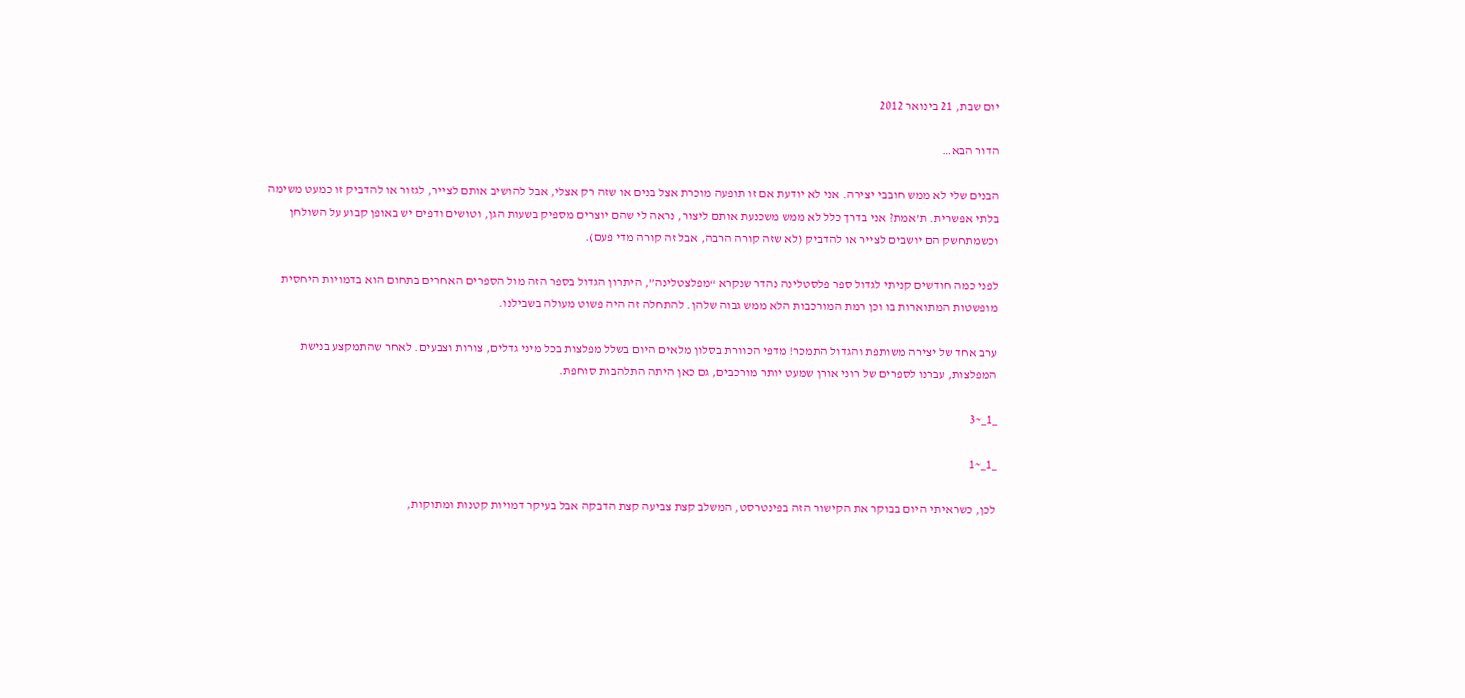יום שבת, 21 בינואר 2012

הדור הבא…

הבנים שלי לא ממש חובבי יצירה. אני לא יודעת אם זו תופעה מוכרת אצל בנים או שזה רק אצלי, אבל להושיב אותם לצייר, לגזור או להדביק זו כמעט משימה בלתי אפשרית. ת’אמת? אני בדרך כלל לא ממש משכנעת אותם ליצור, נראה לי שהם יוצרים מספיק בשעות הגן, וטושים ודפים יש באופן קבוע על השולחן וכשמתחשק הם יושבים לצייר או להדביק (לא שזה קורה הרבה, אבל זה קורה מדי פעם).

לפני כמה חודשים קניתי לגדול ספר פלסטלינה נהדר שנקרא “מפלצטלינה”, היתרון הגדול בספר הזה מול הספרים האחרים בתחום הוא בדמויות היחסית מופשטות המתוארות בו וכן רמת המורכבות הלא ממש גבוה שלהן. להתחלה זה היה פשוט מעולה בשבילנו.

ערב אחד של יצירה משותפת והגדול התמכר! מדפי הכוורת בסלון מלאים היום בשלל מפלצות בכל מיני גדלים, צורות וצבעים. לאחר שהתמקצע בנישת המפלצות, עברנו לספרים של רוני אורן שמעט יותר מורכבים, גם כאן היתה התלהבות סוחפת.

_1_~3

_1_~1

לכן, כשראיתי היום בבוקר את הקישור הזה בפינטרסט, המשלב קצת צביעה קצת הדבקה אבל בעיקר דמויות קטנות ומתוקות,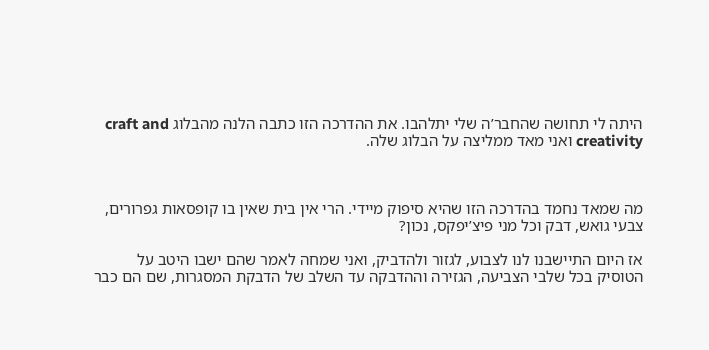היתה לי תחושה שהחבר’ה שלי יתלהבו. את ההדרכה הזו כתבה הלנה מהבלוג craft and creativity ואני מאד ממליצה על הבלוג שלה.



מה שמאד נחמד בהדרכה הזו שהיא סיפוק מיידי. הרי אין בית שאין בו קופסאות גפרורים, צבעי גואש, דבק וכל מני פיצ’יפקס, נכון?

אז היום התיישבנו לנו לצבוע, לגזור ולהדביק, ואני שמחה לאמר שהם ישבו היטב על הטוסיק בכל שלבי הצביעה, הגזירה וההדבקה עד השלב של הדבקת המסגרות, שם הם כבר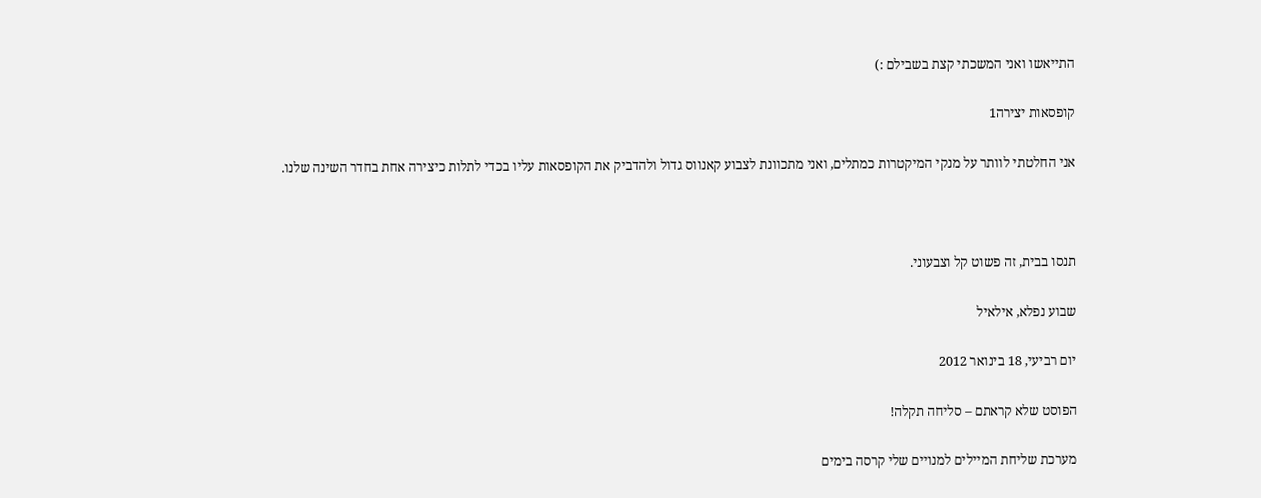התייאשו ואני המשכתי קצת בשבילם :)

קופסאות יצירה1

אני החלטתי לוותר על מנקי המיקטרות כמתלים, ואני מתכוונת לצבוע קאנווס גדול ולהדביק את הקופסאות עליו בכדי לתלות כיצירה אחת בחדר השינה שלנו.



תנסו בבית, זה פשוט קל וצבעוני.

שבוע נפלא, אילאיל

יום רביעי, 18 בינואר 2012

הפוסט שלא קראתם – סליחה תקלה!

מערכת שליחת המיילים למנויים שלי קרסה בימים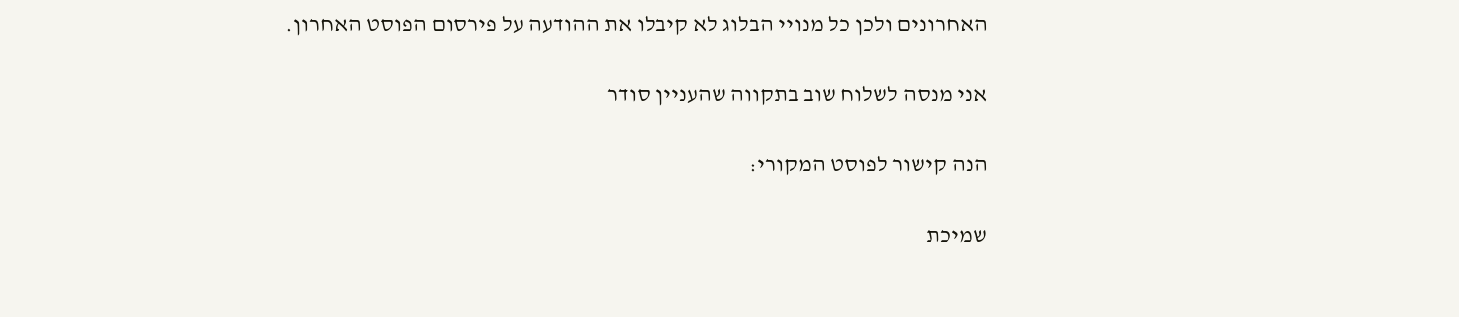האחרונים ולכן כל מנויי הבלוג לא קיבלו את ההודעה על פירסום הפוסט האחרון.

אני מנסה לשלוח שוב בתקווה שהעניין סודר

הנה קישור לפוסט המקורי:

שמיכת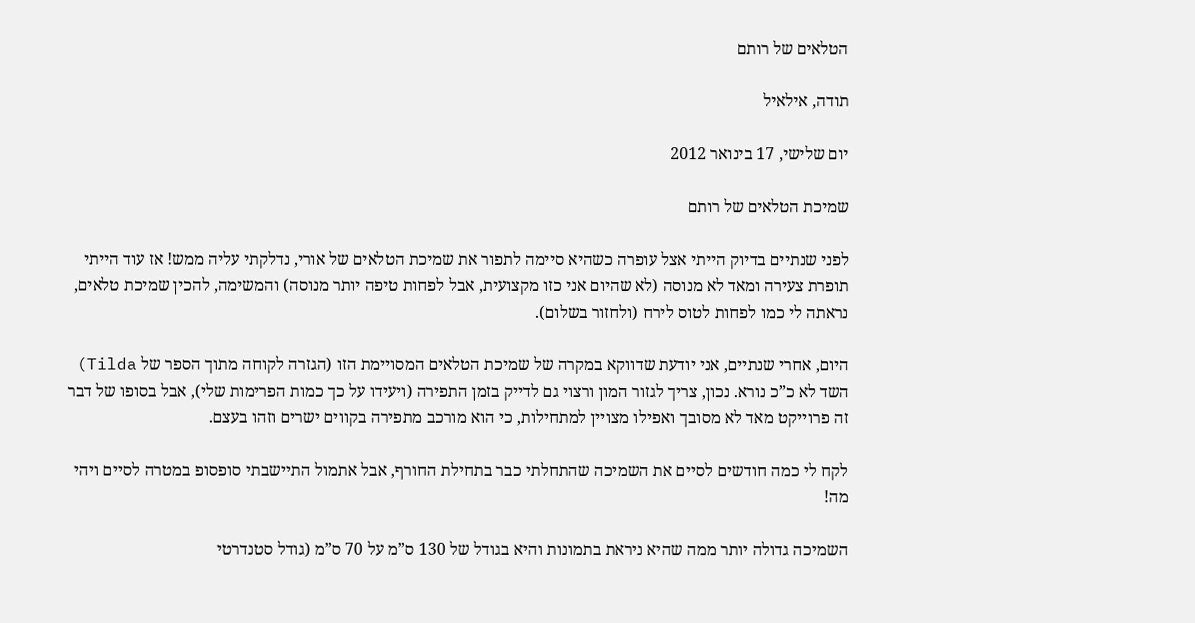הטלאים של רותם

תודה, אילאיל

יום שלישי, 17 בינואר 2012

שמיכת הטלאים של רותם

לפני שנתיים בדיוק הייתי אצל עופרה כשהיא סיימה לתפור את שמיכת הטלאים של אורי, נדלקתי עליה ממש! אז עוד הייתי תופרת צעירה ומאד לא מנוסה (לא שהיום אני כזו מקצועית, אבל לפחות טיפה יותר מנוסה) והמשימה, להכין שמיכת טלאים, נראתה לי כמו לפחות לטוס לירח (ולחזור בשלום).

היום, אחרי שנתיים, אני יודעת שדווקא במקרה של שמיכת הטלאים המסויימת הזו (הגזרה לקוחה מתוך הספר של Tilda) השד לא כ”כ נורא. נכון, צריך לגזור המון ורצוי גם לדייק בזמן התפירה (ויעידו על כך כמות הפרימות שלי), אבל בסופו של דבר זה פרוייקט מאד לא מסובך ואפילו מצויין למתחילות, כי הוא מורכב מתפירה בקווים ישרים וזהו בעצם.

לקח לי כמה חודשים לסיים את השמיכה שהתחלתי כבר בתחילת החורף, אבל אתמול התיישבתי סופסופ במטרה לסיים ויהי מה!

השמיכה גדולה יותר ממה שהיא ניראת בתמונות והיא בגודל של 130 ס”מ על 70 ס”מ (גודל סטנדרטי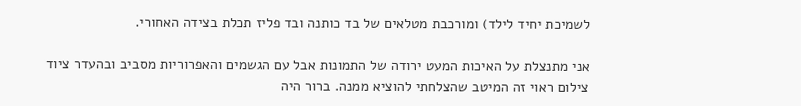לשמיכת יחיד לילד) ומורכבת מטלאים של בד כותנה ובד פליז תכלת בצידה האחורי.

אני מתנצלת על האיכות המעט ירודה של התמונות אבל עם הגשמים והאפרוריות מסביב ובהעדר ציוד צילום ראוי זה המיטב שהצלחתי להוציא ממנה. ברור היה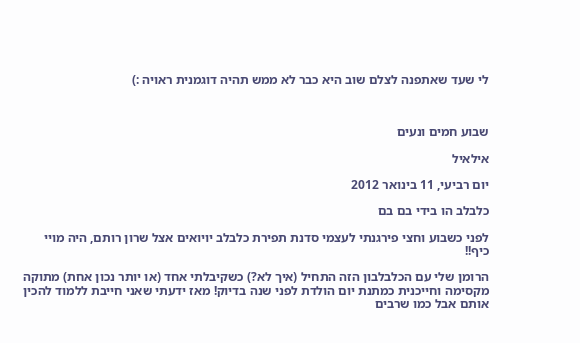לי שעד שאתפנה לצלם שוב היא כבר לא ממש תהיה דוגמנית ראויה :)



שבוע חמים ונעים

אילאיל

יום רביעי, 11 בינואר 2012

כלבלב הו בידי בם בם

לפני כשבוע וחצי פירגנתי לעצמי סדנת תפירת כלבלב יויואים אצל שרון רותם, היה מויי כיף!!

הרומן שלי עם הכלבלבון הזה התחיל (איך לא?) כשקיבלתי אחד (או יותר נכון אחת) מתוקה מקסימה וחייכנית כמתנת יום הולדת לפני שנה בדיוק! מאז ידעתי שאני חייבת ללמוד להכין אותם אבל כמו שרבים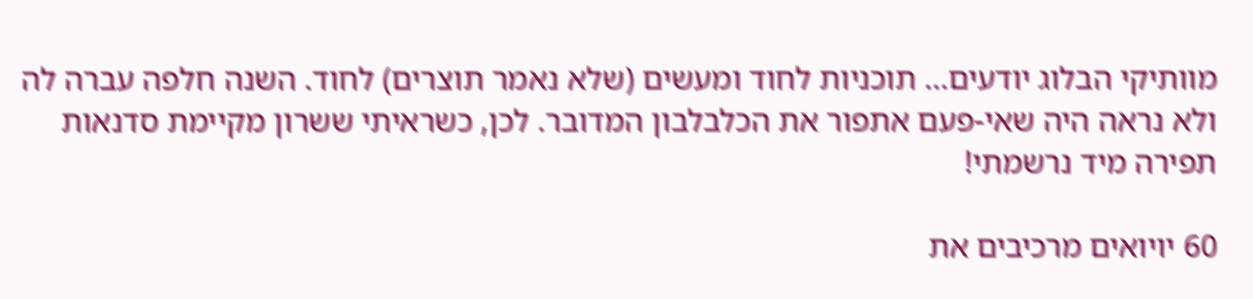מוותיקי הבלוג יודעים… תוכניות לחוד ומעשים (שלא נאמר תוצרים) לחוד. השנה חלפה עברה לה ולא נראה היה שאי-פעם אתפור את הכלבלבון המדובר. לכן, כשראיתי ששרון מקיימת סדנאות תפירה מיד נרשמתי!

60 יויואים מרכיבים את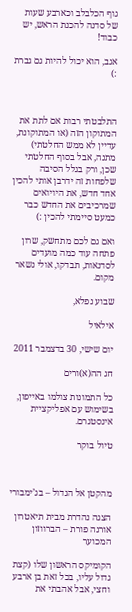גוף הכלבלב וכארבע שעות של סדנה להכנת הראש, יש כבוד!

אגב, הוא יכול להיות גם גברת :)



התלבטתי רבות אם לתת את המתוקון הזה (או המתוקונת, עדיין לא ממש החלטתי) מתנה, אבל בסוף החלטתי שכן, ורק בגלל הסיבה שלפחות זה ידרבן אותי להכין אחד חדש, את היויואים שמרכיבים את החדש כבר כמעט סיימתי להכין :)

ואם גם לכם מתחשק, שרון פתחה עוד כמה מועדים לסדנאות, תבדקו, אולי נשאר מקום.

שבוע נפלא,

אילאיל

יום שישי, 30 בדצמבר 2011

חג הה(א)ורים

כל התמונות צולמו באייפון, בשימוש עם אפליקציית אינסטגרם.

טיול בוקר



מהקטן אל הגדול – בג’ימבורי

הצגה נהדרת מבית תיאטרון אורנה פורת – הברווזון המכוער

הקומיקס הראשון שלו (קצת גדול עליו, בכל זאת בן ארבע וחצי, אבל אהבתי את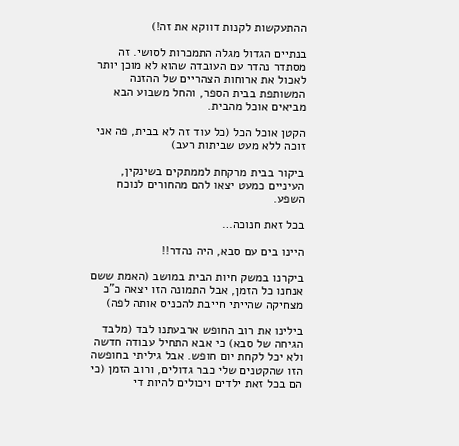ההתעקשות לקנות דווקא את זה!)

בנתיים הגדול מגלה התמכרות לסושי. זה מסתדר נהדר עם העובדה שהוא לא מוכן יותר לאכול את ארוחות הצהריים של ההזנה המשותפת בבית הספר, והחל משבוע הבא מביאים אוכל מהבית.

הקטן אוכל הכל (כל עוד זה לא בבית, פה אני זוכה ללא מעט שביתות רעב)

ביקור בבית מרקחת לממתקים בשינקין, העיניים כמעט יצאו להם מהחורים לנוכח השפע.

בכל זאת חנוכה…

היינו בים עם סבא, היה נהדר!!

ביקרנו במשק חיות הבית במושב (האמת ששם אנחנו כל הזמן, אבל התמונה הזו יצאה כ”כ מצחיקה שהייתי חייבת להכניס אותה לפה)

בילינו את רוב החופש ארבעתנו לבד (מלבד הגיחה של סבא) כי אבא התחיל עבודה חדשה ולא יכל לקחת יום חופש. אבל גיליתי בחופשה הזו שהקטנים שלי כבר גדולים, ורוב הזמן (כי הם בכל זאת ילדים ויכולים להיות די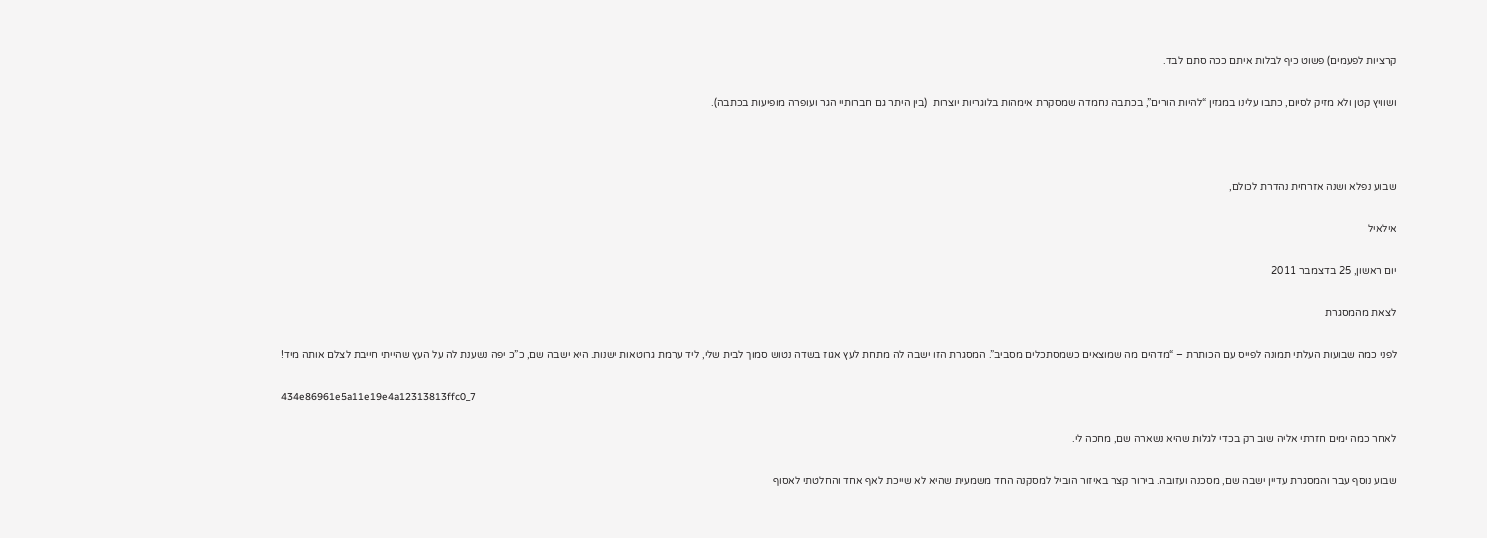קרציות לפעמים) פשוט כיף לבלות איתם ככה סתם לבד.

ושוויץ קטן ולא מזיק לסיום, כתבו עלינו במגזין “להיות הורים”, בכתבה נחמדה שמסקרת אימהות בלוגריות יוצרות  (בין היתר גם חברותיי הגר ועופרה מופיעות בכתבה).



שבוע נפלא ושנה אזרחית נהדרת לכולם,

אילאיל

יום ראשון, 25 בדצמבר 2011

לצאת מהמסגרת

לפני כמה שבועות העלתי תמונה לפייס עם הכותרת – “מדהים מה שמוצאים כשמסתכלים מסביב”. המסגרת הזו ישבה לה מתחת לעץ אגוז בשדה נטוש סמוך לבית שלי, ליד ערמת גרוטאות ישנות. היא ישבה שם, כ”כ יפה נשענת לה על העץ שהייתי חייבת לצלם אותה מיד!

434e86961e5a11e19e4a12313813ffc0_7

לאחר כמה ימים חזרתי אליה שוב רק בכדי לגלות שהיא נשארה שם, מחכה לי.

שבוע נוסף עבר והמסגרת עדיין ישבה שם, מסכנה ועזובה. בירור קצר באיזור הוביל למסקנה החד משמעית שהיא לא שייכת לאף אחד והחלטתי לאסוף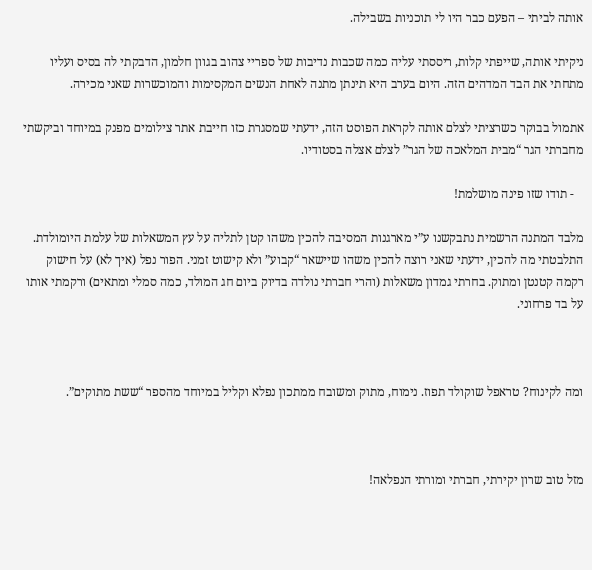אותה לביתי – הפעם כבר היו לי תוכניות בשבילה.

ניקיתי אותה, שייפתי קלות, ריססתי עליה כמה שכבות נדיבות של ספריי צהוב בגוון חלמון, הדבקתי לה בסיס ועליו מתחתי את הבד המדהים הזה. היום בערב היא תינתן מתנה לאחת הנשים המקסימות והמוכשרות שאני מכירה.

אתמול בבוקר כשרציתי לצלם אותה לקראת הפוסט הזה, ידעתי שמסגרת כזו חייבת אתר צילומים מפנק במיוחד וביקשתי מחברתי הגר “מבית המלאכה של הגר” לצלם אצלה בסטודיו.

   - תודו שזו פינה מושלמת!

מלבד המתנה הרשמית נתבקשנו ע”י מארגנות המסיבה להכין משהו קטן לתליה על עץ המשאלות של עלמת היומולדת. התלבטתי מה להכין, ידעתי שאני רוצה להכין משהו שיישאר “קבוע” ולא קישוט זמני. הפור נפל (איך לא) על חישוק רקמה קטנטן ומתוק. בחרתי גמדון משאלות (והרי חברתי נולדה בדיוק ביום חג המולד, כמה סמלי ומתאים) ורקמתי אותו על בד פרחוני.



ומה לקינוח? טראפל שוקולד תפוז. נימוח, מתוק ומשובח ממתכון נפלא וקליל במיוחד מהספר “ששת מתוקים”.



מזל טוב שרון יקירתי, חברתי ומורתי הנפלאה!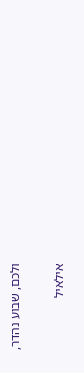ולכם, שבוע נהדר,

אילאיל